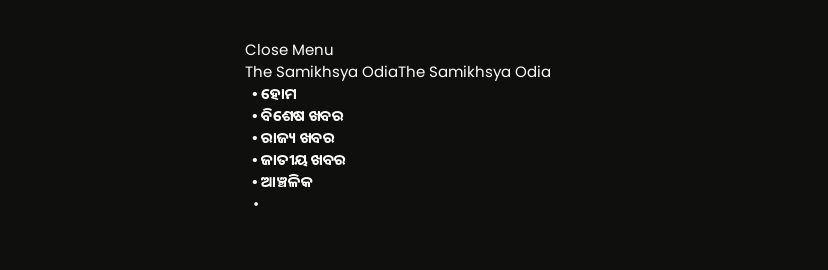Close Menu
The Samikhsya OdiaThe Samikhsya Odia
  • ହୋମ
  • ବିଶେଷ ଖବର
  • ରାଜ୍ୟ ଖବର
  • ଜାତୀୟ ଖବର
  • ଆଞ୍ଚଳିକ
  •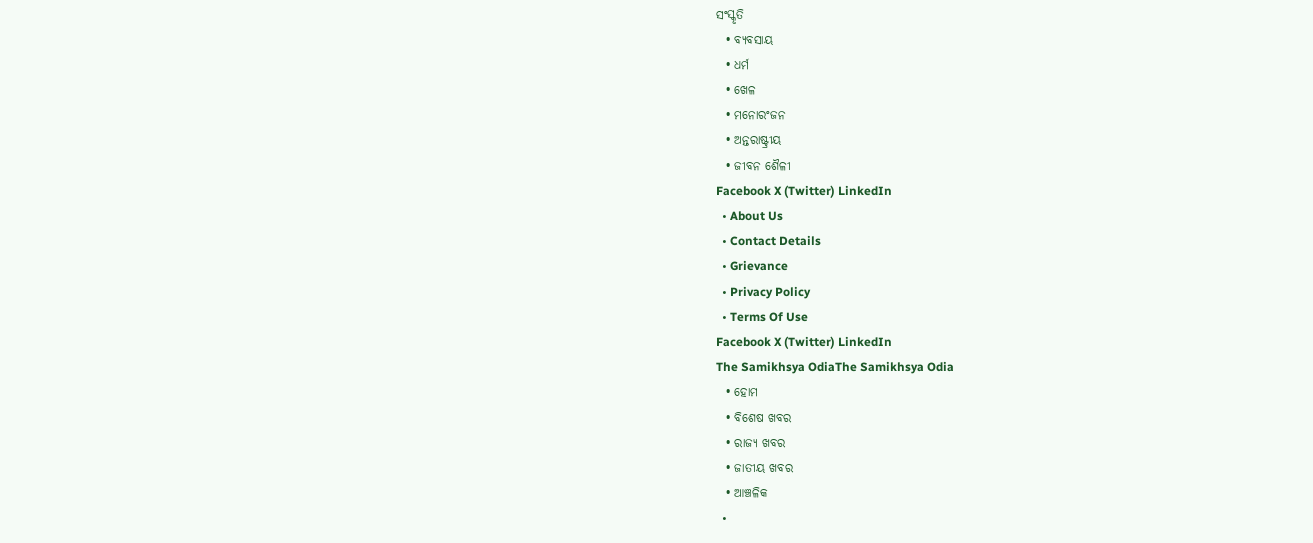ସଂସ୍କୃତି
  • ବ୍ୟବସାୟ
  • ଧର୍ମ
  • ଖେଳ
  • ମନୋରଂଜନ
  • ଅନ୍ତରାଷ୍ଟ୍ରୀୟ
  • ଜୀବନ ଶୈଳୀ
Facebook X (Twitter) LinkedIn
  • About Us
  • Contact Details
  • Grievance
  • Privacy Policy
  • Terms Of Use
Facebook X (Twitter) LinkedIn
The Samikhsya OdiaThe Samikhsya Odia
  • ହୋମ
  • ବିଶେଷ ଖବର
  • ରାଜ୍ୟ ଖବର
  • ଜାତୀୟ ଖବର
  • ଆଞ୍ଚଳିକ
  •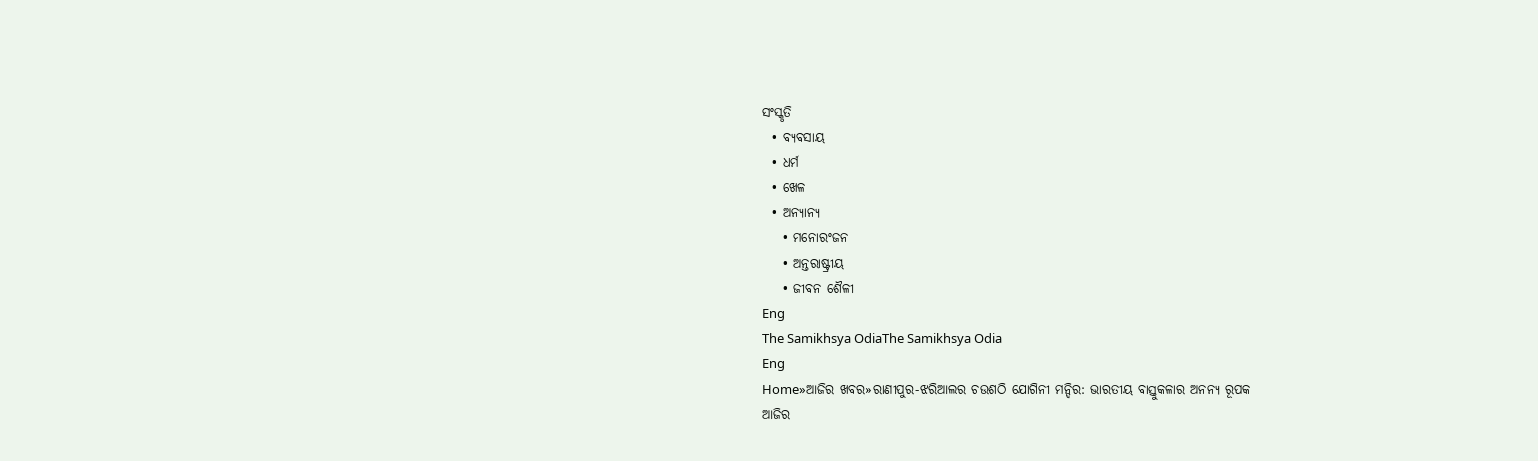ସଂସ୍କୃତି
  • ବ୍ୟବସାୟ
  • ଧର୍ମ
  • ଖେଳ
  • ଅନ୍ୟାନ୍ୟ
    • ମନୋରଂଜନ
    • ଅନ୍ତରାଷ୍ଟ୍ରୀୟ
    • ଜୀବନ ଶୈଳୀ
Eng
The Samikhsya OdiaThe Samikhsya Odia
Eng
Home»ଆଜିର ଖବର»ରାଣୀପୁର-ଝରିଆଲର ଚଉଶଠି ଯୋଗିନୀ ମନ୍ଦିର: ଭାରତୀୟ ବାସ୍ତୁକଳାର ଅନନ୍ୟ ରୂପକ
ଆଜିର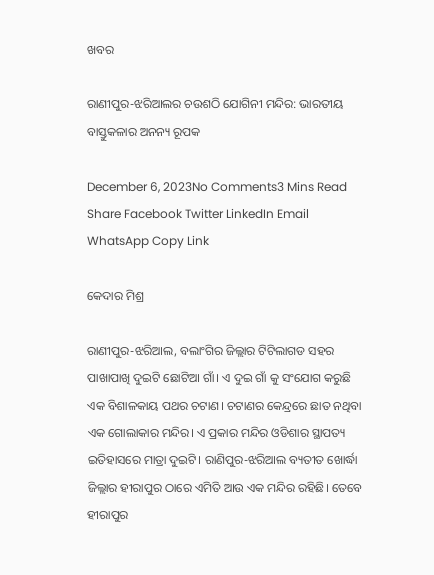ଖବର

ରାଣୀପୁର-ଝରିଆଲର ଚଉଶଠି ଯୋଗିନୀ ମନ୍ଦିର: ଭାରତୀୟ ବାସ୍ତୁକଳାର ଅନନ୍ୟ ରୂପକ

December 6, 2023No Comments3 Mins Read
Share Facebook Twitter LinkedIn Email WhatsApp Copy Link

କେଦାର ମିଶ୍ର

ରାଣୀପୁର-ଝରିଆଲ, ବଲାଂଗିର ଜିଲ୍ଲାର ଟିଟିଲାଗଡ ସହର ପାଖାପାଖି ଦୁଇଟି ଛୋଟିଆ ଗାଁ। ଏ ଦୁଇ ଗାଁ କୁ ସଂଯୋଗ କରୁଛି ଏକ ବିଶାଳକାୟ ପଥର ଚଟାଣ। ଚଟାଣର କେନ୍ଦ୍ରରେ ଛାତ ନଥିବା ଏକ ଗୋଲାକାର ମନ୍ଦିର। ଏ ପ୍ରକାର ମନ୍ଦିର ଓଡିଶାର ସ୍ଥାପତ୍ୟ ଇତିହାସରେ ମାତ୍ରା ଦୁଇଟି। ରାଣିପୁର-ଝରିଆଲ ବ୍ୟତୀତ ଖୋର୍ଦ୍ଧା ଜିଲ୍ଲାର ହୀରାପୁର ଠାରେ ଏମିତି ଆଉ ଏକ ମନ୍ଦିର ରହିଛି। ତେବେ ହୀରାପୁର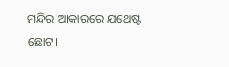ମନ୍ଦିର ଆକାରରେ ଯଥେଷ୍ଟ ଛୋଟ।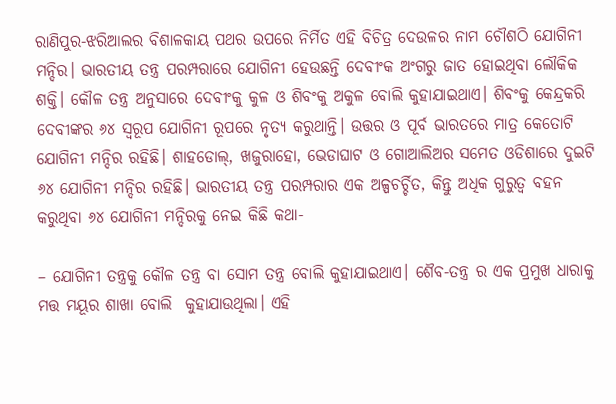ରାଣିପୁର-ଝରିଆଲର ବିଶାଳକାୟ ପଥର ଉପରେ ନିର୍ମିତ ଏହି ବିଚିତ୍ର ଦେଉଳର ନାମ ଚୌଶଠି ଯୋଗିନୀ ମନ୍ଦିର। ଭାରତୀୟ ତନ୍ତ୍ର ପରମ୍ପରାରେ ଯୋଗିନୀ ହେଉଛନ୍ତି ଦେବୀଂକ ଅଂଗରୁ ଜାତ ହୋଇଥିବା ଲୌକିକ ଶକ୍ତି। କୌଳ ତନ୍ତ୍ର ଅନୁସାରେ ଦେବୀଂକୁ କୁଳ ଓ ଶିବଂକୁ ଅକୁଳ ବୋଲି କୁହାଯାଇଥାଏ। ଶିବଂକୁ କେନ୍ଦ୍ରକରି ଦେବୀଙ୍କର ୬୪ ସ୍ବରୂପ ଯୋଗିନୀ ରୂପରେ ନୃତ୍ୟ କରୁଥାନ୍ତି। ଉତ୍ତର ଓ ପୂର୍ବ ଭାରତରେ ମାତ୍ର କେତୋଟି ଯୋଗିନୀ ମନ୍ଦିର ରହିଛି। ଶାହଡୋଲ୍, ଖଜୁରାହୋ, ଭେଡାଘାଟ ଓ ଗୋଆଲିଅର ସମେତ ଓଡିଶାରେ ଦୁଇଟି ୬୪ ଯୋଗିନୀ ମନ୍ଦିର ରହିଛି। ଭାରତୀୟ ତନ୍ତ୍ର ପରମ୍ପରାର ଏକ ଅଳ୍ପଚର୍ଚ୍ଚିତ, କିନ୍ତୁ ଅଧିକ ଗୁରୁତ୍ବ ବହନ କରୁଥିବା ୬୪ ଯୋଗିନୀ ମନ୍ଦିରକୁ ନେଇ କିଛି କଥା-

– ଯୋଗିନୀ ତନ୍ତ୍ରକୁ କୌଳ ତନ୍ତ୍ର ବା ସୋମ ତନ୍ତ୍ର ବୋଲି କୁହାଯାଇଥାଏ। ଶୈବ-ତନ୍ତ୍ର ର ଏକ ପ୍ରମୁଖ ଧାରାକୁ ମତ୍ତ ମୟୂର ଶାଖା ବୋଲି  କୁହାଯାଉଥିଲା। ଏହି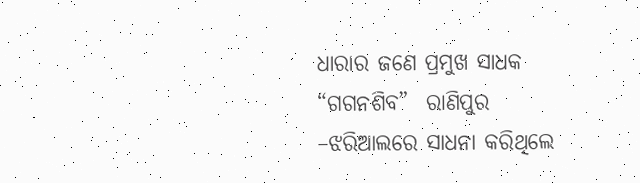ଧାରାର ଜଣେ ପ୍ରମୁଖ ସାଧକ “ଗଗନଶିବ”  ରାଣିପୁର –ଝରିଆଲରେ ସାଧନା କରିଥିଲେ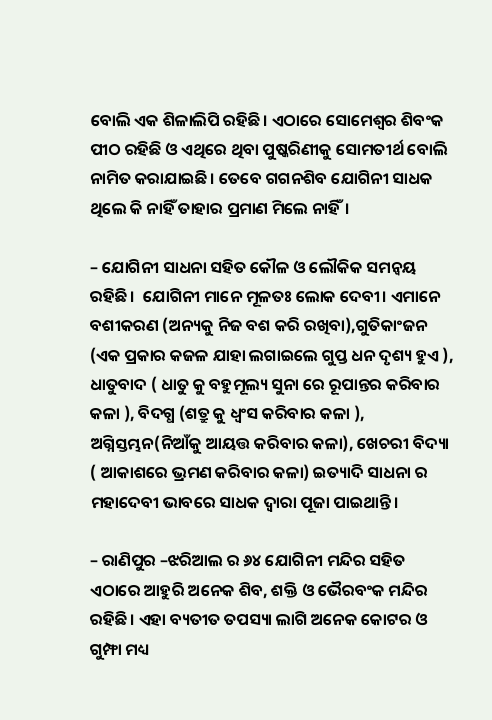ବୋଲି ଏକ ଶିଳାଲିପି ରହିଛି। ଏଠାରେ ସୋମେଶ୍ବର ଶିବଂକ ପୀଠ ରହିଛି ଓ ଏଥିରେ ଥିବା ପୁଷ୍କରିଣୀକୁ ସୋମତୀର୍ଥ ବୋଲି ନାମିତ କରାଯାଇଛି। ତେବେ ଗଗନଶିବ ଯୋଗିନୀ ସାଧକ ଥିଲେ କି ନାହିଁ ତାହାର ପ୍ରମାଣ ମିଲେ ନାହିଁ।

– ଯୋଗିନୀ ସାଧନା ସହିତ କୌଳ ଓ ଲୌକିକ ସମନ୍ବୟ ରହିଛି।  ଯୋଗିନୀ ମାନେ ମୂଳତଃ ଲୋକ ଦେବୀ। ଏମାନେ ବଶୀକରଣ (ଅନ୍ୟକୁ ନିଜ ବଶ କରି ରଖିବା),ଗୁତିକାଂଜନ (ଏକ ପ୍ରକାର କଜଳ ଯାହା ଲଗାଇଲେ ଗୁପ୍ତ ଧନ ଦୃଶ୍ୟ ହୁଏ ), ଧାତୁବାଦ ( ଧାତୁ କୁ ବହୁମୂଲ୍ୟ ସୁନା ରେ ରୂପାନ୍ତର କରିବାର କଳା ), ବିଦଗ୍ଧ (ଶତ୍ରୁ କୁ ଧ୍ବଂସ କରିବାର କଳା ), ଅଗ୍ନିସ୍ତମ୍ଭନ(ନିଆଁକୁ ଆୟତ୍ତ କରିବାର କଳା), ଖେଚରୀ ବିଦ୍ୟା ( ଆକାଶରେ ଭ୍ରମଣ କରିବାର କଳା) ଇତ୍ୟାଦି ସାଧନା ର ମହାଦେବୀ ଭାବରେ ସାଧକ ଦ୍ବାରା ପୂଜା ପାଇଥାନ୍ତି।

– ରାଣିପୁର –ଝରିଆଲ ର ୬୪ ଯୋଗିନୀ ମନ୍ଦିର ସହିତ ଏଠାରେ ଆହୁରି ଅନେକ ଶିବ, ଶକ୍ତି ଓ ଭୈରବଂକ ମନ୍ଦିର ରହିଛି। ଏହା ବ୍ୟତୀତ ତପସ୍ୟା ଲାଗି ଅନେକ କୋଟର ଓ ଗୁମ୍ଫା ମଧ୍ୟ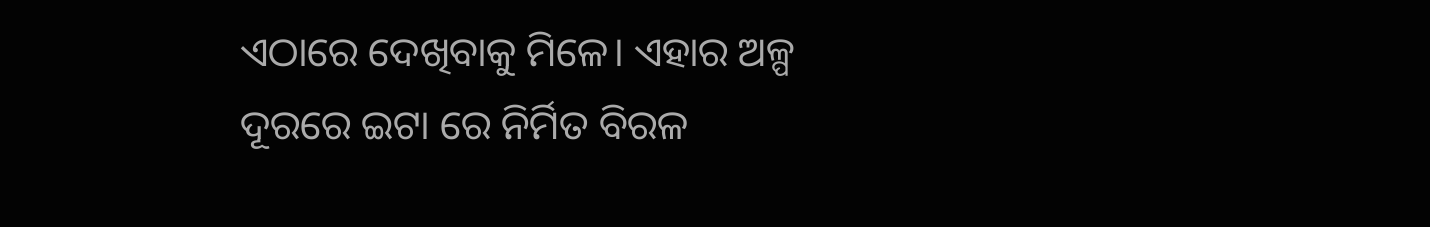ଏଠାରେ ଦେଖିବାକୁ ମିଳେ। ଏହାର ଅଳ୍ପ ଦୂରରେ ଇଟା ରେ ନିର୍ମିତ ବିରଳ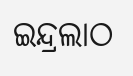ଇନ୍ଦ୍ରଲାଠ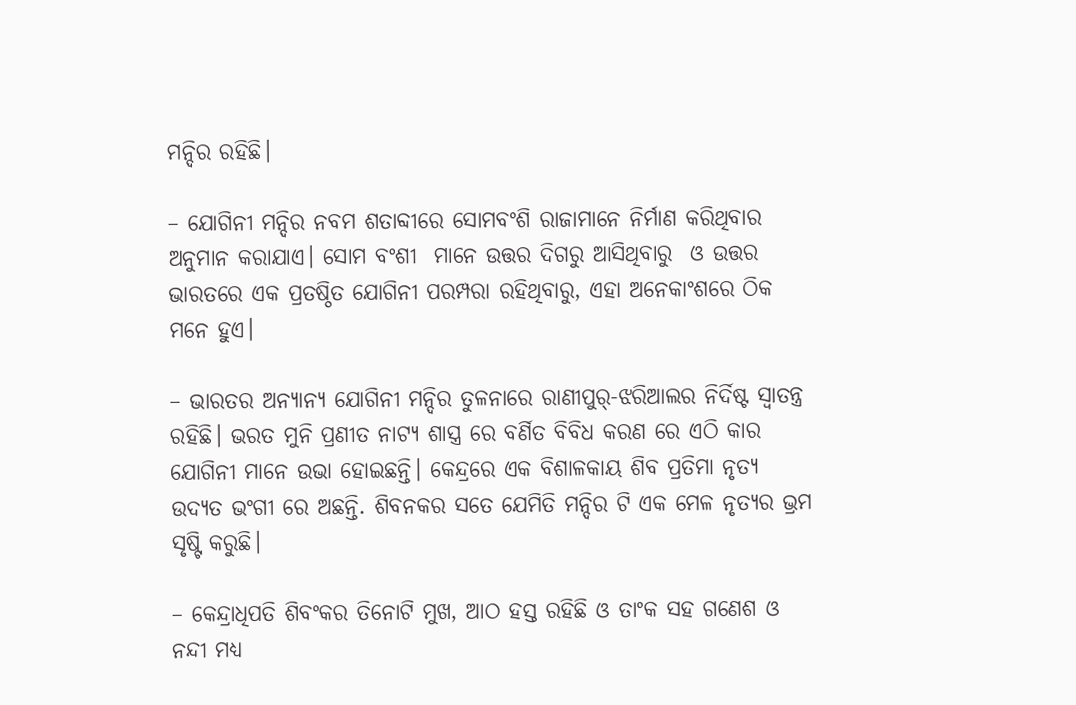ମନ୍ଦିର ରହିଛି।

– ଯୋଗିନୀ ମନ୍ଦିର ନବମ ଶତାବ୍ଦୀରେ ସୋମବଂଶି ରାଜାମାନେ ନିର୍ମାଣ କରିଥିବାର ଅନୁମାନ କରାଯାଏ। ସୋମ ବଂଶୀ  ମାନେ ଉତ୍ତର ଦିଗରୁ ଆସିଥିବାରୁ  ଓ ଉତ୍ତର ଭାରତରେ ଏକ ପ୍ରତଷ୍ଠିତ ଯୋଗିନୀ ପରମ୍ପରା ରହିଥିବାରୁ, ଏହା ଅନେକାଂଶରେ ଠିକ ମନେ ହୁଏ।

– ଭାରତର ଅନ୍ୟାନ୍ୟ ଯୋଗିନୀ ମନ୍ଦିର ତୁଳନାରେ ରାଣୀପୁର୍-ଝରିଆଲର ନିର୍ଦିଷ୍ଟ ସ୍ବାତନ୍ତ୍ର ରହିଛି। ଭରତ ମୁନି ପ୍ରଣୀତ ନାଟ୍ୟ ଶାସ୍ତ୍ର ରେ ବର୍ଣିତ ବିବିଧ କରଣ ରେ ଏଠି କାର  ଯୋଗିନୀ ମାନେ ଉଭା ହୋଇଛନ୍ତି। କେନ୍ଦ୍ରରେ ଏକ ବିଶାଳକାୟ ଶିବ ପ୍ରତିମା ନୃତ୍ୟ ଉଦ୍ୟତ ଭଂଗୀ ରେ ଅଛନ୍ତି. ଶିବନକର ସତେ ଯେମିତି ମନ୍ଦିର ଟି ଏକ ମେଳ ନୃତ୍ୟର ଭ୍ରମ ସୃଷ୍ଟି କରୁଛି।

– କେନ୍ଦ୍ରାଧିପତି ଶିବଂକର ତିନୋଟି ମୁଖ, ଆଠ ହସ୍ତ ରହିଛି ଓ ତାଂକ ସହ ଗଣେଶ ଓ ନନ୍ଦୀ ମଧ୍ୟ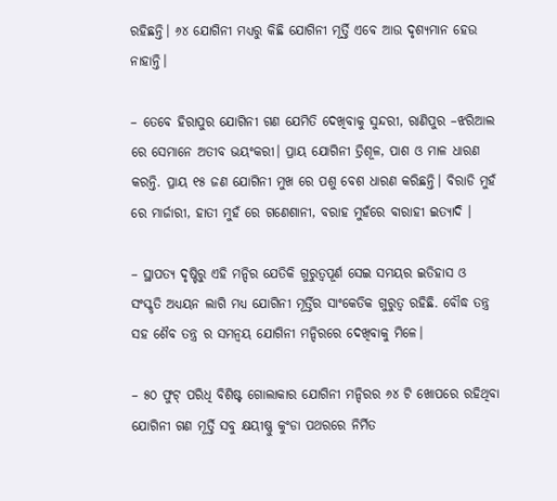ରହିଛନ୍ତି। ୬୪ ଯୋଗିନୀ ମଧ୍ୟରୁ କିଛି ଯୋଗିନୀ ମୂର୍ତ୍ତି ଏବେ ଆଉ ଦୃଶ୍ୟମାନ ହେଉ ନାହାନ୍ତି।

– ତେବେ ହିରାପୁର ଯୋଗିନୀ ଗଣ ଯେମିତି ଦେଖିବାକୁ ସୁନ୍ଦରୀ, ରାଣିପୁର –ଝରିଆଲ ରେ ସେମାନେ ଅତୀବ ଭୟଂକରୀ। ପ୍ରାୟ ଯୋଗିନୀ ତ୍ରିଶୂଳ, ପାଶ ଓ ମାଳ ଧାରଣ କରନ୍ତି. ପ୍ରାୟ ୧୫ ଜଣ ଯୋଗିନୀ ମୁଖ ରେ ପଶୁ ବେଶ ଧାରଣ କରିଛନ୍ତି। ବିରାଡି ମୁହଁ ରେ ମାର୍ଜାରୀ, ହାତୀ ମୁହଁ ରେ ଗଣେଶାନୀ, ବରାହ ମୁହଁରେ ବାରାହୀ ଇତ୍ୟାଦି ।

– ସ୍ଥାପତ୍ୟ ଦୃଷ୍ଟିରୁ ଏହି ମନ୍ଦିର ଯେତିକି ଗୁରୁତ୍ବପୂର୍ଣ ସେଇ ସମୟର ଇତିହାସ ଓ ସଂସ୍କୃତି ଅଧ୍ୟୟନ ଲାଗି ମଧ୍ୟ ଯୋଗିନୀ ମୂର୍ତ୍ତିର ସାଂକେତିକ ଗୁରୁତ୍ବ ରହିଛି. ବୌଦ୍ଧ ତନ୍ତ୍ର ସହ ଶୈବ ତନ୍ତ୍ର ର ସମନ୍ବୟ ଯୋଗିନୀ ମନ୍ଦିରରେ ଦେଖିବାକୁ ମିଳେ।

– ୫୦ ଫୁଟ୍ ପରିଧି ବିଶିଷ୍ଟ ଗୋଲାକାର ଯୋଗିନୀ ମନ୍ଦିରର ୬୪ ଟି ଖୋପରେ ରହିଥିବା ଯୋଗିନୀ ଗଣ ମୂର୍ତ୍ତି ସବୁ କ୍ଷୟୀଷ୍ଣୁ କୁଂଡା ପଥରରେ ନିର୍ମିତ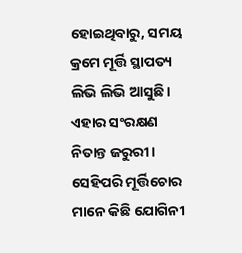ହୋଇଥିବାରୁ, ସମୟ କ୍ରମେ ମୂର୍ତ୍ତି ସ୍ଥାପତ୍ୟ ଲିଭି ଲିଭି ଆସୁଛି। ଏହାର ସଂରକ୍ଷଣ ନିତାନ୍ତ ଜରୁରୀ। ସେହିପରି ମୂର୍ତ୍ତିଚୋର ମାନେ କିଛି ଯୋଗିନୀ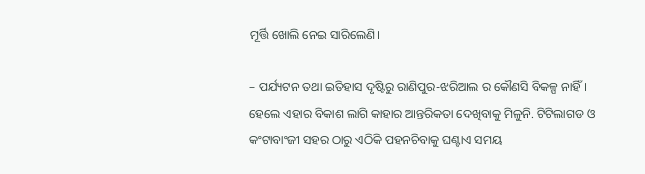ମୂର୍ତ୍ତି ଖୋଲି ନେଇ ସାରିଲେଣି।

– ପର୍ଯ୍ୟଟନ ତଥା ଇତିହାସ ଦୃଷ୍ଟିରୁ ରାଣିପୁର-ଝରିଆଲ ର କୌଣସି ବିକଳ୍ପ ନାହିଁ। ହେଲେ ଏହାର ବିକାଶ ଲାଗି କାହାର ଆନ୍ତରିକତା ଦେଖିବାକୁ ମିଳୁନି. ଟିଟିଲାଗଡ ଓ କଂଟାବାଂଜୀ ସହର ଠାରୁ ଏଠିକି ପହନଚିବାକୁ ଘଣ୍ଟାଏ ସମୟ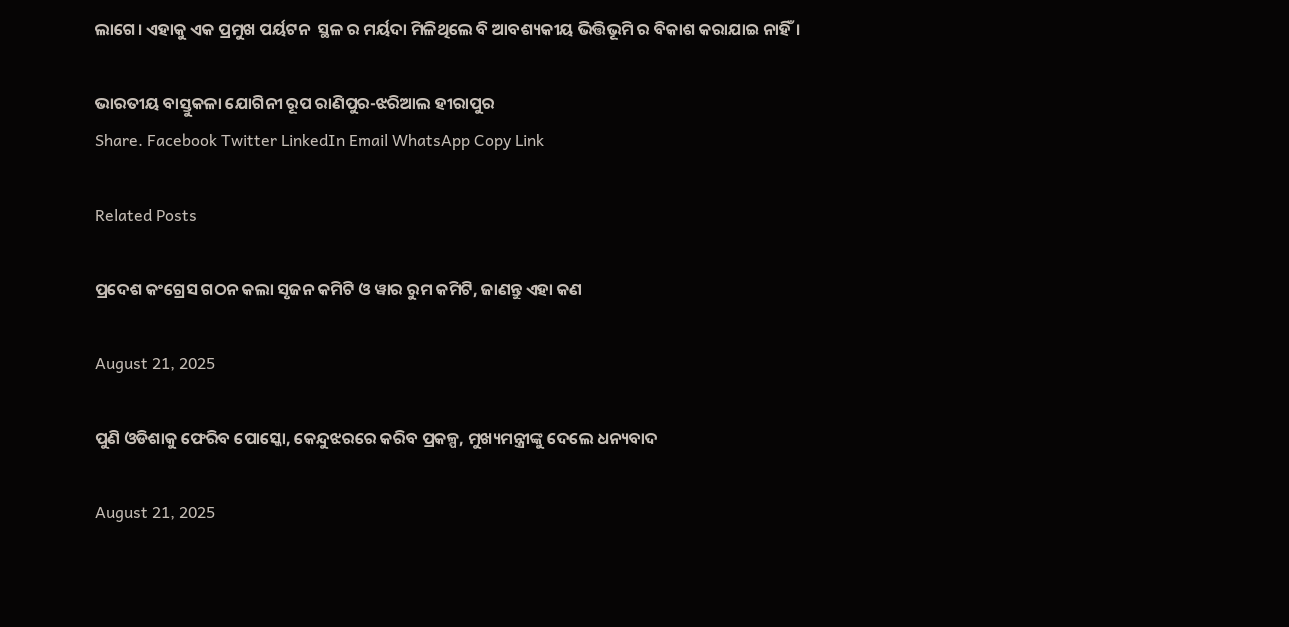ଲାଗେ। ଏହାକୁ ଏକ ପ୍ରମୁଖ ପର୍ୟଟନ  ସ୍ଥଳ ର ମର୍ୟଦା ମିଳିଥିଲେ ବି ଆବଶ୍ୟକୀୟ ଭିତ୍ତିଭୂମି ର ବିକାଶ କରାଯାଇ ନାହିଁ।

ଭାରତୀୟ ବାସ୍ତୁକଳା ଯୋଗିନୀ ରୂପ ରାଣିପୁର-ଝରିଆଲ ହୀରାପୁର
Share. Facebook Twitter LinkedIn Email WhatsApp Copy Link

Related Posts

ପ୍ରଦେଶ କଂଗ୍ରେସ ଗଠନ କଲା ସୃଜନ କମିଟି ଓ ୱାର ରୁମ କମିଟି, ଜାଣନ୍ତୁ ଏହା କଣ

August 21, 2025

ପୁଣି ଓଡିଶାକୁ ଫେରିବ ପୋସ୍କୋ, କେନ୍ଦୁଝରରେ କରିବ ପ୍ରକଳ୍ପ, ମୁଖ୍ୟମନ୍ତ୍ରୀଙ୍କୁ ଦେଲେ ଧନ୍ୟବାଦ

August 21, 2025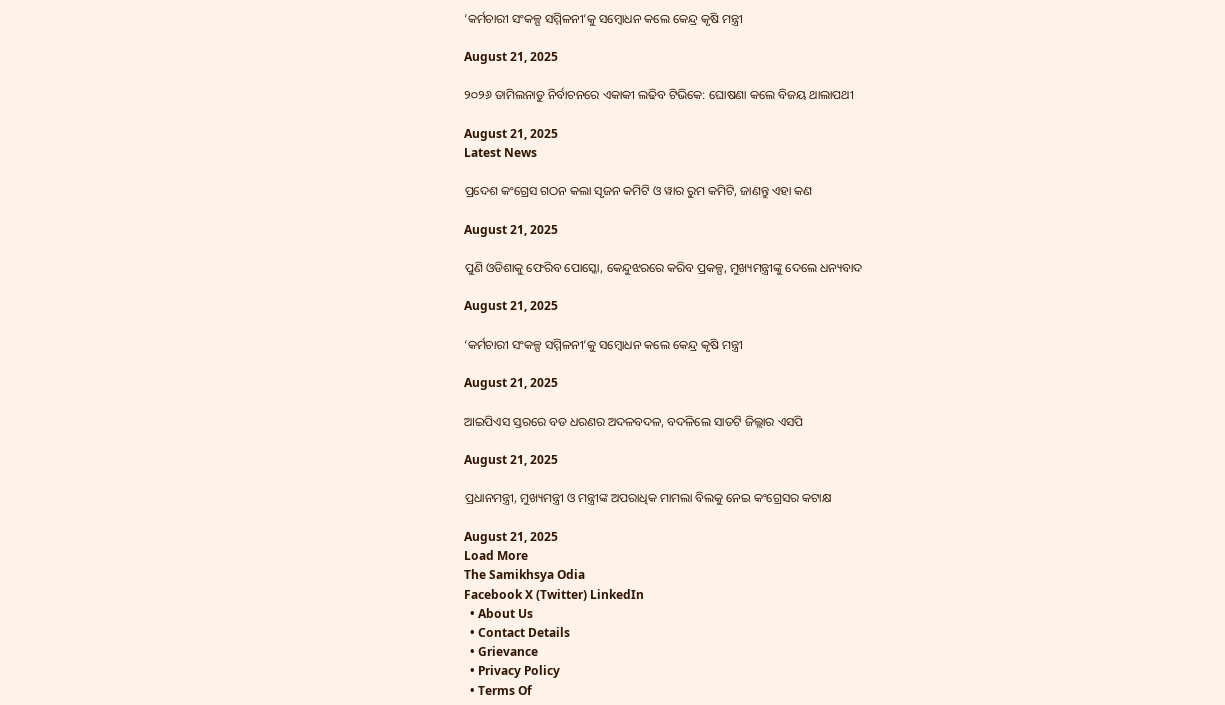‘କର୍ମଚାରୀ ସଂକଳ୍ପ ସମ୍ମିଳନୀ’କୁ ସମ୍ବୋଧନ କଲେ କେନ୍ଦ୍ର କୃଷି ମନ୍ତ୍ରୀ

August 21, 2025

୨୦୨୬ ତାମିଲନାଡୁ ନିର୍ବାଚନରେ ଏକାକୀ ଲଢିବ ଟିଭିକେ: ଘୋଷଣା କଲେ ବିଜୟ ଥାଲାପଥୀ

August 21, 2025
Latest News

ପ୍ରଦେଶ କଂଗ୍ରେସ ଗଠନ କଲା ସୃଜନ କମିଟି ଓ ୱାର ରୁମ କମିଟି, ଜାଣନ୍ତୁ ଏହା କଣ

August 21, 2025

ପୁଣି ଓଡିଶାକୁ ଫେରିବ ପୋସ୍କୋ, କେନ୍ଦୁଝରରେ କରିବ ପ୍ରକଳ୍ପ, ମୁଖ୍ୟମନ୍ତ୍ରୀଙ୍କୁ ଦେଲେ ଧନ୍ୟବାଦ

August 21, 2025

‘କର୍ମଚାରୀ ସଂକଳ୍ପ ସମ୍ମିଳନୀ’କୁ ସମ୍ବୋଧନ କଲେ କେନ୍ଦ୍ର କୃଷି ମନ୍ତ୍ରୀ

August 21, 2025

ଆଇପିଏସ ସ୍ତରରେ ବଡ ଧରଣର ଅଦଳବଦଳ, ବଦଳିଲେ ସାତଟି ଜିଲ୍ଲାର ଏସପି

August 21, 2025

ପ୍ରଧାନମନ୍ତ୍ରୀ, ମୁଖ୍ୟମନ୍ତ୍ରୀ ଓ ମନ୍ତ୍ରୀଙ୍କ ଅପରାଧିକ ମାମଲା ବିଲକୁ ନେଇ କଂଗ୍ରେସର କଟାକ୍ଷ

August 21, 2025
Load More
The Samikhsya Odia
Facebook X (Twitter) LinkedIn
  • About Us
  • Contact Details
  • Grievance
  • Privacy Policy
  • Terms Of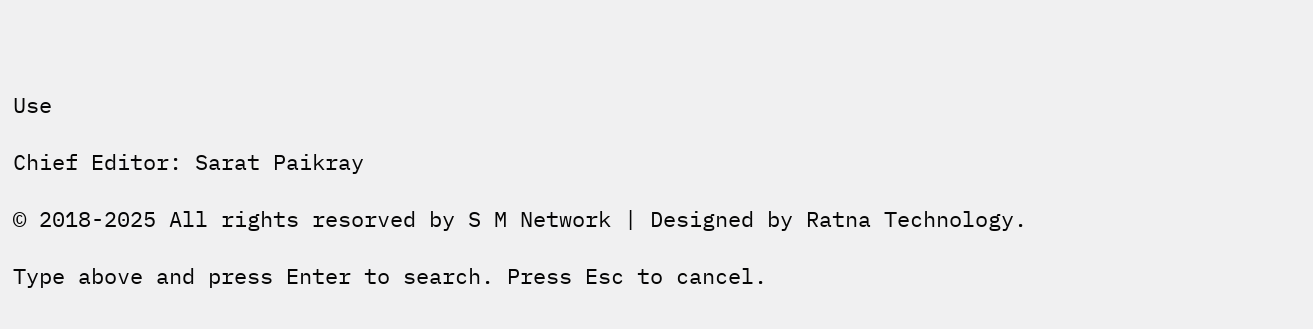Use

Chief Editor: Sarat Paikray

© 2018-2025 All rights resorved by S M Network | Designed by Ratna Technology.

Type above and press Enter to search. Press Esc to cancel.